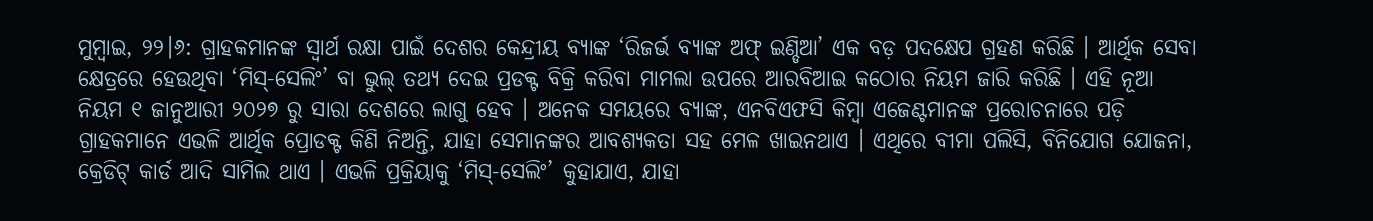ମୁମ୍ବାଇ, ୨୨।୬: ଗ୍ରାହକମାନଙ୍କ ସ୍ୱାର୍ଥ ରକ୍ଷା ପାଇଁ ଦେଶର କେନ୍ଦ୍ରୀୟ ବ୍ୟାଙ୍କ ‘ରିଜର୍ଭ ବ୍ୟାଙ୍କ ଅଫ୍ ଇଣ୍ଡିଆ’ ଏକ ବଡ଼ ପଦକ୍ଷେପ ଗ୍ରହଣ କରିଛି । ଆର୍ଥିକ ସେବା କ୍ଷେତ୍ରରେ ହେଉଥିବା ‘ମିସ୍-ସେଲିଂ’ ବା ଭୁଲ୍ ତଥ୍ୟ ଦେଇ ପ୍ରଡକ୍ଟ ବିକ୍ରି କରିବା ମାମଲା ଉପରେ ଆରବିଆଇ କଠୋର ନିୟମ ଜାରି କରିଛି । ଏହି ନୂଆ ନିୟମ ୧ ଜାନୁଆରୀ ୨୦୨୭ ରୁ ସାରା ଦେଶରେ ଲାଗୁ ହେବ । ଅନେକ ସମୟରେ ବ୍ୟାଙ୍କ, ଏନବିଏଫସି କିମ୍ବା ଏଜେଣ୍ଟମାନଙ୍କ ପ୍ରରୋଚନାରେ ପଡ଼ି ଗ୍ରାହକମାନେ ଏଭଳି ଆର୍ଥିକ ପ୍ରୋଡକ୍ଟ କିଣି ନିଅନ୍ତି, ଯାହା ସେମାନଙ୍କର ଆବଶ୍ୟକତା ସହ ମେଳ ଖାଇନଥାଏ । ଏଥିରେ ବୀମା ପଲିସି, ବିନିଯୋଗ ଯୋଜନା, କ୍ରେଡିଟ୍ କାର୍ଡ ଆଦି ସାମିଲ ଥାଏ । ଏଭଳି ପ୍ରକ୍ରିୟାକୁ ‘ମିସ୍-ସେଲିଂ’ କୁହାଯାଏ, ଯାହା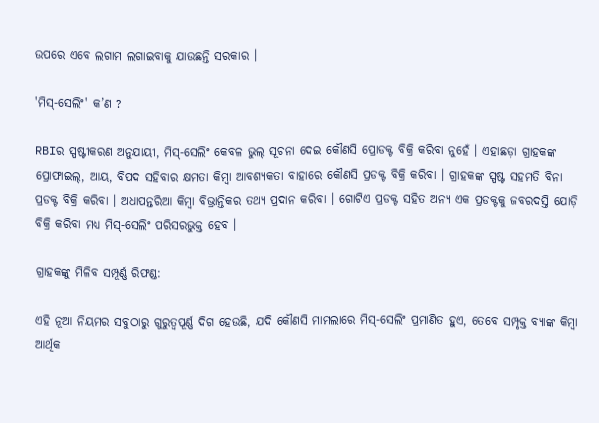ଉପରେ ଏବେ ଲଗାମ ଲଗାଇବାକୁ ଯାଉଛନ୍ତି ସରକାର ।

'ମିସ୍-ସେଲିଂ' କ’ଣ ?

RBIର ସ୍ପଷ୍ଟୀକରଣ ଅନୁଯାୟୀ, ମିସ୍-ସେଲିଂ କେବଳ ଭୁଲ୍ ସୂଚନା ଦେଇ କୌଣସି ପ୍ରୋଡକ୍ଟ ବିକ୍ରି କରିବା ନୁହେଁ । ଏହାଛଡ଼ା ଗ୍ରାହକଙ୍କ ପ୍ରୋଫାଇଲ୍, ଆୟ, ବିପଦ ସହିବାର କ୍ଷମତା କିମ୍ବା ଆବଶ୍ୟକତା ବାହାରେ କୌଣସି ପ୍ରଡକ୍ଟ ବିକ୍ରି କରିବା । ଗ୍ରାହକଙ୍କ ସ୍ପଷ୍ଟ ସହମତି ବିନା ପ୍ରଡକ୍ଟ ବିକ୍ରି କରିବା । ଅଧାପନ୍ତରିଆ କିମ୍ବା ବିଭ୍ରାନ୍ତିକର ତଥ୍ୟ ପ୍ରଦାନ କରିବା । ଗୋଟିଏ ପ୍ରଡକ୍ଟ ସହିତ ଅନ୍ୟ ଏକ ପ୍ରଡକ୍ଟକୁ ଜବରଦସ୍ତି ଯୋଡ଼ି ବିକ୍ରି କରିବା ମଧ୍ୟ ମିସ୍-ସେଲିଂ ପରିସରଭୁକ୍ତ ହେବ ।

ଗ୍ରାହକଙ୍କୁ ମିଳିବ ସମ୍ପୂର୍ଣ୍ଣ ରିଫଣ୍ଡ:

ଏହି ନୂଆ ନିୟମର ସବୁଠାରୁ ଗୁରୁତ୍ୱପୂର୍ଣ୍ଣ ଦିଗ ହେଉଛି, ଯଦି କୌଣସି ମାମଲାରେ ମିସ୍-ସେଲିଂ ପ୍ରମାଣିତ ହୁଏ, ତେବେ ସମ୍ପୃକ୍ତ ବ୍ୟାଙ୍କ କିମ୍ବା ଆର୍ଥିକ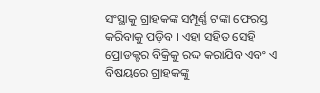ସଂସ୍ଥାକୁ ଗ୍ରାହକଙ୍କ ସମ୍ପୂର୍ଣ୍ଣ ଟଙ୍କା ଫେରସ୍ତ କରିବାକୁ ପଡ଼ିବ । ଏହା ସହିତ ସେହି ପ୍ରୋଡକ୍ଟର ବିକ୍ରିକୁ ରଦ୍ଦ କରାଯିବ ଏବଂ ଏ ବିଷୟରେ ଗ୍ରାହକଙ୍କୁ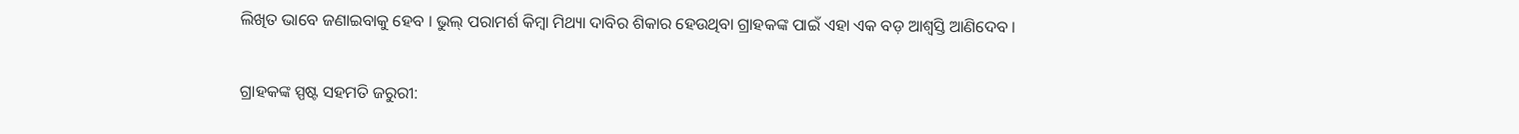ଲିଖିତ ଭାବେ ଜଣାଇବାକୁ ହେବ । ଭୁଲ୍ ପରାମର୍ଶ କିମ୍ବା ମିଥ୍ୟା ଦାବିର ଶିକାର ହେଉଥିବା ଗ୍ରାହକଙ୍କ ପାଇଁ ଏହା ଏକ ବଡ଼ ଆଶ୍ୱସ୍ତି ଆଣିଦେବ ।

ଗ୍ରାହକଙ୍କ ସ୍ପଷ୍ଟ ସହମତି ଜରୁରୀ: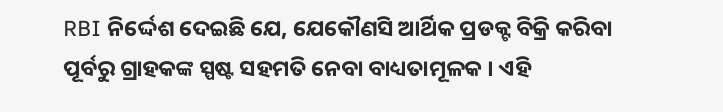RBI ନିର୍ଦ୍ଦେଶ ଦେଇଛି ଯେ, ଯେକୌଣସି ଆର୍ଥିକ ପ୍ରଡକ୍ଟ ବିକ୍ରି କରିବା ପୂର୍ବରୁ ଗ୍ରାହକଙ୍କ ସ୍ପଷ୍ଟ ସହମତି ନେବା ବାଧ୍ୟତାମୂଳକ । ଏହି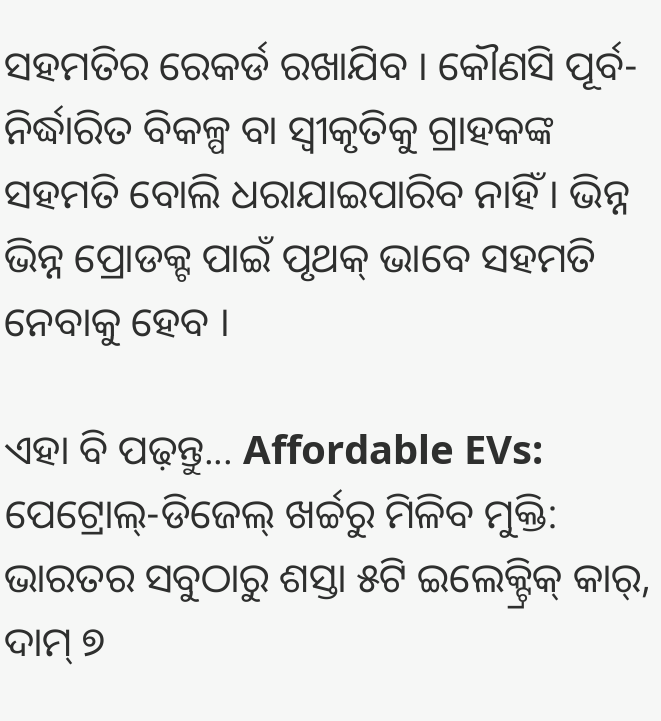ସହମତିର ରେକର୍ଡ ରଖାଯିବ । କୌଣସି ପୂର୍ବ-ନିର୍ଦ୍ଧାରିତ ବିକଳ୍ପ ବା ସ୍ୱୀକୃତିକୁ ଗ୍ରାହକଙ୍କ ସହମତି ବୋଲି ଧରାଯାଇପାରିବ ନାହିଁ । ଭିନ୍ନ ଭିନ୍ନ ପ୍ରୋଡକ୍ଟ ପାଇଁ ପୃଥକ୍ ଭାବେ ସହମତି ନେବାକୁ ହେବ ।

ଏହା ବି ପଢ଼ନ୍ତୁ... Affordable EVs: ପେଟ୍ରୋଲ୍-ଡିଜେଲ୍ ଖର୍ଚ୍ଚରୁ ମିଳିବ ମୁକ୍ତି: ଭାରତର ସବୁଠାରୁ ଶସ୍ତା ୫ଟି ଇଲେକ୍ଟ୍ରିକ୍ କାର୍, ଦାମ୍ ୭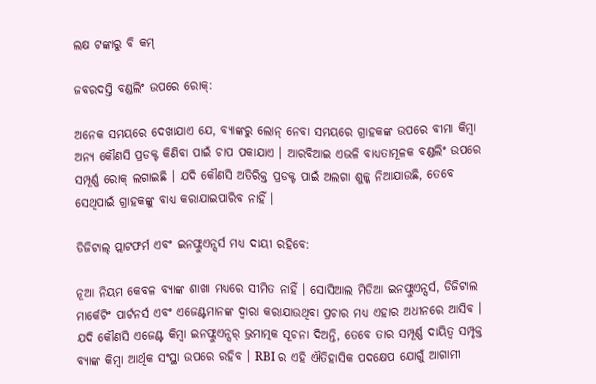ଲକ୍ଷ ଟଙ୍କାରୁ ବି କମ୍

ଜବରଦସ୍ତି ବଣ୍ଡଲିଂ ଉପରେ ରୋକ୍:

ଅନେକ ସମୟରେ ଦେଖାଯାଏ ଯେ, ବ୍ୟାଙ୍କରୁ ଲୋନ୍ ନେବା ସମୟରେ ଗ୍ରାହକଙ୍କ ଉପରେ ବୀମା କିମ୍ବା ଅନ୍ୟ କୌଣସି ପ୍ରଡକ୍ଟ କିଣିବା ପାଇଁ ଚାପ ପକାଯାଏ । ଆରବିଆଇ ଏଭଳି ବାଧ୍ୟତାମୂଳକ ବଣ୍ଡଲିଂ ଉପରେ ସମ୍ପୂର୍ଣ୍ଣ ରୋକ୍ ଲଗାଇଛି । ଯଦି କୌଣସି ଅତିରିକ୍ତ ପ୍ରଡକ୍ଟ ପାଇଁ ଅଲଗା ଶୁଳ୍କ ନିଆଯାଉଛି, ତେବେ ସେଥିପାଇଁ ଗ୍ରାହକଙ୍କୁ ବାଧ୍ୟ କରାଯାଇପାରିବ ନାହିଁ ।

ଡିଜିଟାଲ୍ ପ୍ଲାଟଫର୍ମ ଏବଂ ଇନଫ୍ଲୁଏନ୍ସର୍ସ ମଧ୍ୟ ଦାୟୀ ରହିବେ:

ନୂଆ ନିୟମ କେବଳ ବ୍ୟାଙ୍କ ଶାଖା ମଧ୍ୟରେ ସୀମିତ ନାହିଁ । ସୋସିଆଲ ମିଡିଆ ଇନଫ୍ଲୁଏନ୍ସର୍ସ, ଡିଜିଟାଲ ମାର୍କେଟିଂ ପାର୍ଟନର୍ସ ଏବଂ ଏଜେଣ୍ଟମାନଙ୍କ ଦ୍ୱାରା କରାଯାଉଥିବା ପ୍ରଚାର ମଧ୍ୟ ଏହାର ଅଧୀନରେ ଆସିବ । ଯଦି କୌଣସି ଏଜେଣ୍ଟ କିମ୍ବା ଇନଫ୍ଲୁଏନ୍ସର୍ ଭ୍ରମାତ୍ମକ ସୂଚନା ଦିଅନ୍ତି, ତେବେ ତାର ସମ୍ପୂର୍ଣ୍ଣ ଦାୟିତ୍ୱ ସମ୍ପୃକ୍ତ ବ୍ୟାଙ୍କ କିମ୍ବା ଆର୍ଥିକ ସଂସ୍ଥା ଉପରେ ରହିବ । RBI ର ଏହି ଐତିହାସିକ ପଦକ୍ଷେପ ଯୋଗୁଁ ଆଗାମୀ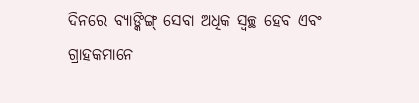ଦିନରେ ବ୍ୟାଙ୍କିଙ୍ଗ୍ ସେବା ଅଧିକ ସ୍ୱଚ୍ଛ ହେବ ଏବଂ ଗ୍ରାହକମାନେ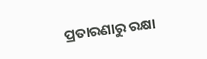ପ୍ରତାରଣାରୁ ରକ୍ଷା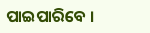ପାଇପାରିବେ ।